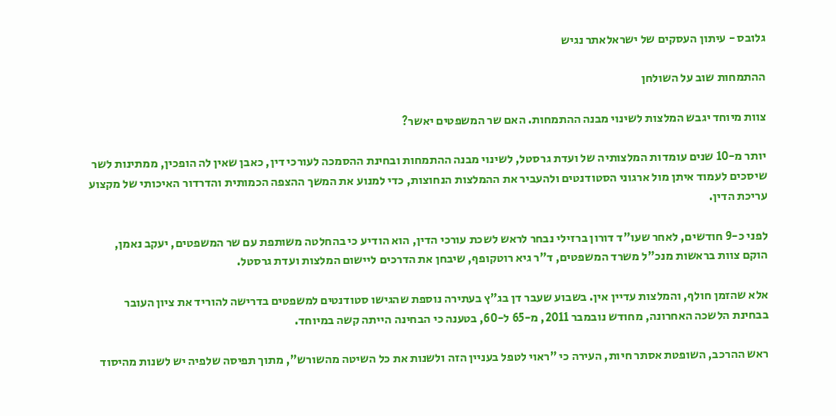גלובס - עיתון העסקים של ישראלאתר נגיש

ההתמחות שוב על השולחן

צוות מיוחד יגבש המלצות לשינוי מבנה ההתמחות. האם שר המשפטים יאשר?

יותר מ-10 שנים עומדות המלצותיה של ועדת גרסטל, לשינוי מבנה ההתמחות ובחינת ההסמכה לעורכי דין, כאבן שאין לה הופכין, ממתינות לשר שיסכים לעמוד איתן מול ארגוני הסטודנטים ולהעביר את ההמלצות הנחוצות, כדי למנוע את המשך ההצפה הכמותית והדרדור האיכותי של מקצוע עריכת הדין.

לפני כ-9 חודשים, לאחר שעו"ד דורון ברזילי נבחר לראש לשכת עורכי הדין, הוא הודיע כי בהחלטה משותפת עם שר המשפטים, יעקב נאמן, הוקם צוות בראשות מנכ"ל משרד המשפטים, ד"ר גיא רוטקופף, שיבחן את הדרכים ליישום המלצות ועדת גרסטל.

אלא שהזמן חולף, והמלצות עדיין אין. בשבוע שעבר דן בג"ץ בעתירה נוספת שהגישו סטודנטים למשפטים בדרישה להוריד את ציון העובר בבחינת הלשכה האחרונה, מחודש נובמבר 2011, מ-65 ל-60, בטענה כי הבחינה הייתה קשה במיוחד.

ראש ההרכב, השופטת אסתר חיות, העירה כי "ראוי לטפל בעניין הזה ולשנות את כל השיטה מהשורש", מתוך תפיסה שלפיה יש לשנות מהיסוד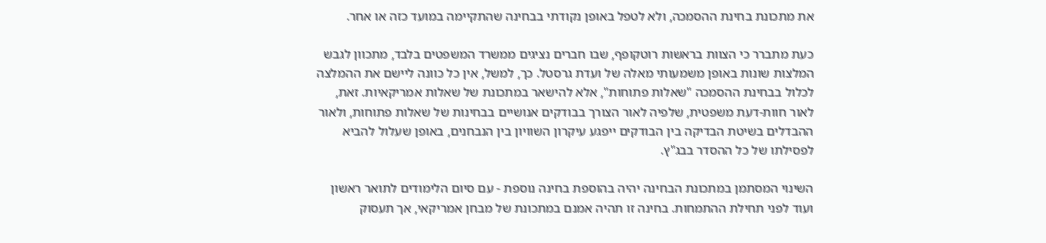את מתכונת בחינת ההסמכה, ולא לטפל באופן נקודתי בבחינה שהתקיימה במועד כזה או אחר.

כעת מתברר כי הצוות בראשות רוטקופף, שבו חברים נציגים ממשרד המשפטים בלבד, מתכוון לגבש המלצות שונות באופן משמעותי מאלה של ועדת גרסטל. כך, למשל, אין כל כוונה ליישם את ההמלצה לכלול בבחינת ההסמכה "שאלות פתוחות", אלא להישאר במתכונת של שאלות אמריקאיות. זאת, לאור חוות-דעת משפטית, שלפיה לאור הצורך בבודקים אנושיים בבחינות של שאלות פתוחות, ולאור ההבדלים בשיטת הבדיקה בין הבודקים ייפגע עיקרון השוויון בין הנבחנים, באופן שעלול להביא לפסילתו של כל ההסדר בבג"ץ.

השינוי המסתמן במתכונת הבחינה יהיה בהוספת בחינה נוספת - עם סיום הלימודים לתואר ראשון ועוד לפני תחילת ההתמחות. בחינה זו תהיה אמנם במתכונת של מבחן אמריקאי, אך תעסוק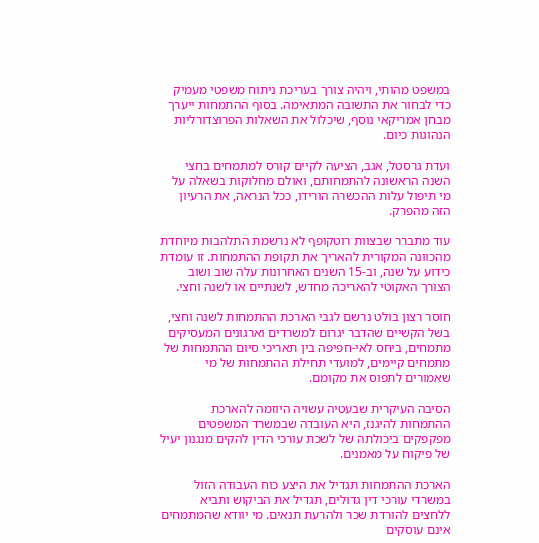במשפט מהותי, ויהיה צורך בעריכת ניתוח משפטי מעמיק כדי לבחור את התשובה המתאימה. בסוף ההתמחות ייערך מבחן אמריקאי נוסף, שיכלול את השאלות הפרוצדורליות הנהוגות כיום.

ועדת גרסטל, אגב, הציעה לקיים קורס למתמחים בחצי השנה הראשונה להתמחותם, ואולם מחלוקות בשאלה על מי תיפול עלות ההכשרה הורידו, ככל הנראה, את הרעיון הזה מהפרק.

עוד מתברר שבצוות רוטקופף לא נרשמת התלהבות מיוחדת מהכוונה המקורית להאריך את תקופת ההתמחות. זו עומדת כידוע על שנה, וב-15 השנים האחרונות עלה שוב ושוב הצורך האקוטי להאריכה מחדש, לשנתיים או לשנה וחצי.

חוסר רצון בולט נרשם לגבי הארכת ההתמחות לשנה וחצי, בשל הקשיים שהדבר יגרום למשרדים וארגונים המעסיקים מתמחים, ביחס לאי-חפיפה בין תאריכי סיום ההתמחות של מתמחים קיימים, למועדי תחילת ההתמחות של מי שאמורים לתפוס את מקומם.

הסיבה העיקרית שבעטיה עשויה היוזמה להארכת ההתמחות להיגנז, היא העובדה שבמשרד המשפטים מפקפקים ביכולתה של לשכת עורכי הדין להקים מנגנון יעיל של פיקוח על מאמנים.

הארכת ההתמחות תגדיל את היצע כוח העבודה הזול במשרדי עורכי דין גדולים, תגדיל את הביקוש ותביא ללחצים להורדת שכר ולהרעת תנאים. מי יוודא שהמתמחים אינם עוסקים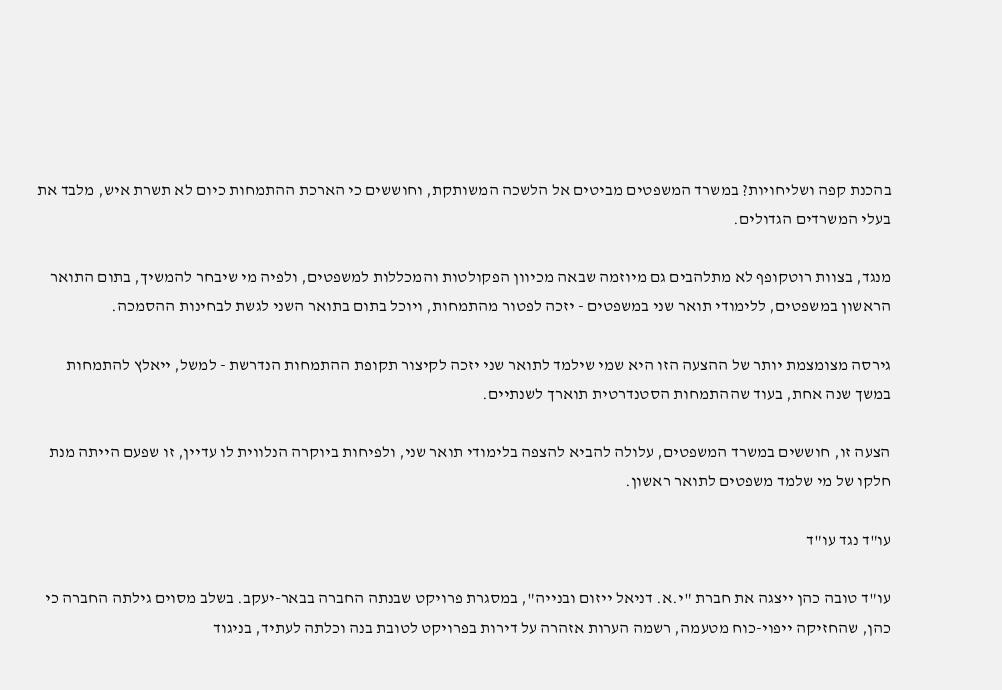בהכנת קפה ושליחויות? במשרד המשפטים מביטים אל הלשכה המשותקת, וחוששים כי הארכת ההתמחות כיום לא תשרת איש, מלבד את בעלי המשרדים הגדולים.

מנגד, בצוות רוטקופף לא מתלהבים גם מיוזמה שבאה מכיוון הפקולטות והמכללות למשפטים, ולפיה מי שיבחר להמשיך, בתום התואר הראשון במשפטים, ללימודי תואר שני במשפטים - יזכה לפטור מהתמחות, ויוכל בתום בתואר השני לגשת לבחינות ההסמכה.

גירסה מצומצמת יותר של ההצעה הזו היא שמי שילמד לתואר שני יזכה לקיצור תקופת ההתמחות הנדרשת - למשל, ייאלץ להתמחות במשך שנה אחת, בעוד שההתמחות הסטנדרטית תוארך לשנתיים.

הצעה זו, חוששים במשרד המשפטים, עלולה להביא להצפה בלימודי תואר שני, ולפיחות ביוקרה הנלווית לו עדיין, זו שפעם הייתה מנת חלקו של מי שלמד משפטים לתואר ראשון.

עו"ד נגד עו"ד

עו"ד טובה כהן ייצגה את חברת "י.א. דניאל ייזום ובנייה", במסגרת פרויקט שבנתה החברה בבאר-יעקב. בשלב מסוים גילתה החברה כי כהן, שהחזיקה ייפוי-כוח מטעמה, רשמה הערות אזהרה על דירות בפרויקט לטובת בנה וכלתה לעתיד, בניגוד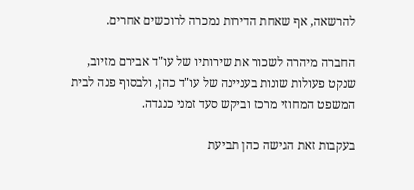להרשאה, אף שאחת הדירות נמכרה לרוכשים אחרים.

החברה מיהרה לשכור את שירותיו של עו"ד אבירם מזיוב, שנקט פעולות שונות בעניינה של עו"ד כהן, ולבסוף פנה לבית המשפט המחוזי מרכז וביקש סעד זמני כנגדה.

בעקבות זאת הגישה כהן תביעת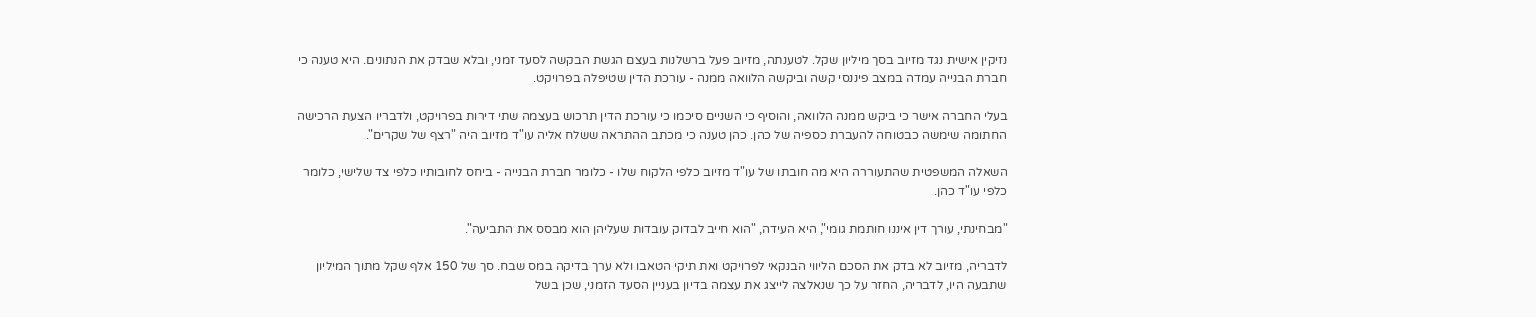נזיקין אישית נגד מזיוב בסך מיליון שקל. לטענתה, מזיוב פעל ברשלנות בעצם הגשת הבקשה לסעד זמני, ובלא שבדק את הנתונים. היא טענה כי חברת הבנייה עמדה במצב פיננסי קשה וביקשה הלוואה ממנה - עורכת הדין שטיפלה בפרויקט.

בעלי החברה אישר כי ביקש ממנה הלוואה, והוסיף כי השניים סיכמו כי עורכת הדין תרכוש בעצמה שתי דירות בפרויקט, ולדבריו הצעת הרכישה החתומה שימשה כבטוחה להעברת כספיה של כהן. כהן טענה כי מכתב ההתראה ששלח אליה עו"ד מזיוב היה "רצף של שקרים".

השאלה המשפטית שהתעוררה היא מה חובתו של עו"ד מזיוב כלפי הלקוח שלו - כלומר חברת הבנייה - ביחס לחובותיו כלפי צד שלישי, כלומר כלפי עו"ד כהן.

"מבחינתי, עורך דין איננו חותמת גומי", היא העידה, "הוא חייב לבדוק עובדות שעליהן הוא מבסס את התביעה".

לדבריה, מזיוב לא בדק את הסכם הליווי הבנקאי לפרויקט ואת תיקי הטאבו ולא ערך בדיקה במס שבח. סך של 150 אלף שקל מתוך המיליון שתבעה היו, לדבריה, החזר על כך שנאלצה לייצג את עצמה בדיון בעניין הסעד הזמני, שכן בשל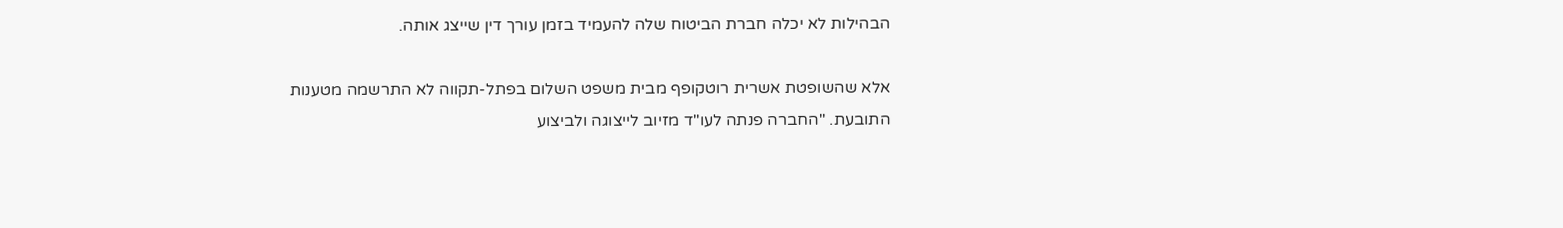הבהילות לא יכלה חברת הביטוח שלה להעמיד בזמן עורך דין שייצג אותה.

אלא שהשופטת אשרית רוטקופף מבית משפט השלום בפתל-תקווה לא התרשמה מטענות התובעת. "החברה פנתה לעו"ד מזיוב לייצוגה ולביצוע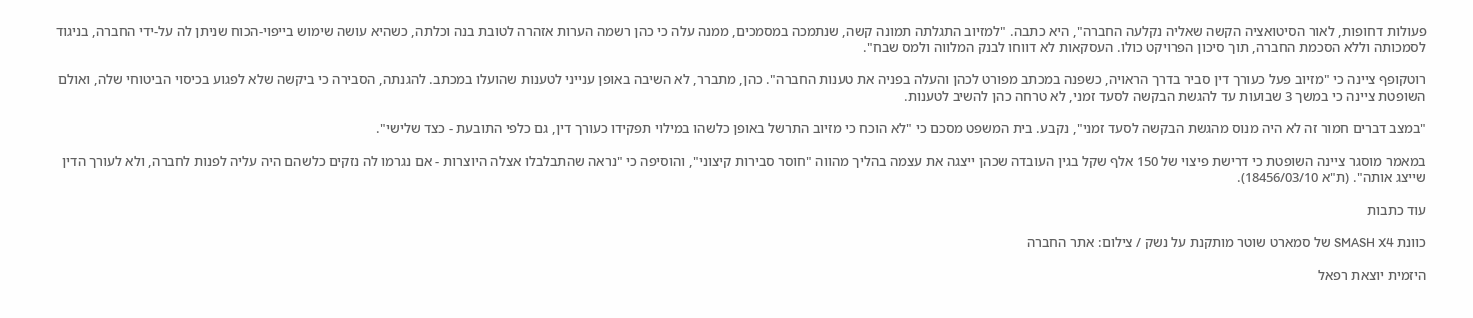פעולות דחופות, לאור הסיטואציה הקשה שאליה נקלעה החברה", היא כתבה. "למזיוב התגלתה תמונה קשה, שנתמכה במסמכים, ממנה עלה כי כהן רשמה הערות אזהרה לטובת בנה וכלתה, כשהיא עושה שימוש בייפוי-הכוח שניתן לה על-ידי החברה, בניגוד לסמכותה וללא הסכמת החברה, תוך סיכון הפרויקט כולו. העסקאות לא דווחו לבנק המלווה ולמס שבח".

רוטקופף ציינה כי "מזיוב פעל כעורך דין סביר בדרך הראויה, כשפנה במכתב מפורט לכהן והעלה בפניה את טענות החברה". כהן, מתברר, לא השיבה באופן ענייני לטענות שהועלו במכתב. להגנתה, הסבירה כי ביקשה שלא לפגוע בכיסוי הביטוחי שלה, ואולם השופטת ציינה כי במשך 3 שבועות עד להגשת הבקשה לסעד זמני, לא טרחה כהן להשיב לטענות.

"במצב דברים חמור זה לא היה מנוס מהגשת הבקשה לסעד זמני", נקבע. בית המשפט מסכם כי "לא הוכח כי מזיוב התרשל באופן כלשהו במילוי תפקידו כעורך דין, גם כלפי התובעת - כצד שלישי".

במאמר מוסגר ציינה השופטת כי דרישת פיצוי של 150 אלף שקל בגין העובדה שכהן ייצגה את עצמה בהליך מהווה "חוסר סבירות קיצוני", והוסיפה כי "נראה שהתבלבלו אצלה היוצרות - אם נגרמו לה נזקים כלשהם היה עליה לפנות לחברה, ולא לעורך הדין שייצג אותה". (ת"א 18456/03/10).

עוד כתבות

כוונת SMASH X4 של סמארט שוטר מותקנת על נשק / צילום: אתר החברה

היזמית יוצאת רפאל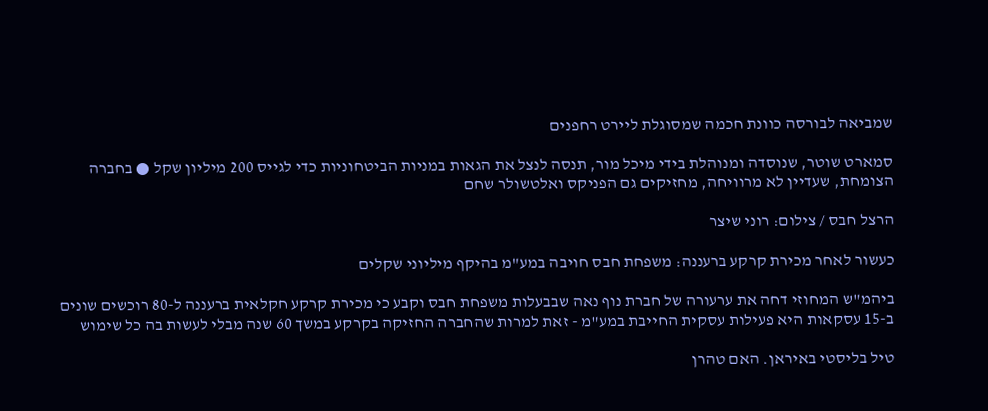שמביאה לבורסה כוונת חכמה שמסוגלת ליירט רחפנים

סמארט שוטר, שנוסדה ומנוהלת בידי מיכל מור, תנסה לנצל את הגאות במניות הביטחוניות כדי לגייס 200 מיליון שקל ● בחברה הצומחת, שעדיין לא מרוויחה, מחזיקים גם הפניקס ואלטשולר שחם

הרצל חבס / צילום: רוני שיצר

כעשור לאחר מכירת קרקע ברעננה: משפחת חבס חויבה במע"מ בהיקף מיליוני שקלים

ביהמ"ש המחוזי דחה את ערעורה של חברת נוף נאה שבבעלות משפחת חבס וקבע כי מכירת קרקע חקלאית ברעננה ל-80 רוכשים שונים ב-15 עסקאות היא פעילות עסקית החייבת במע"מ - זאת למרות שהחברה החזיקה בקרקע במשך 60 שנה מבלי לעשות בה כל שימוש

טיל בליסטי באיראן. האם טהרן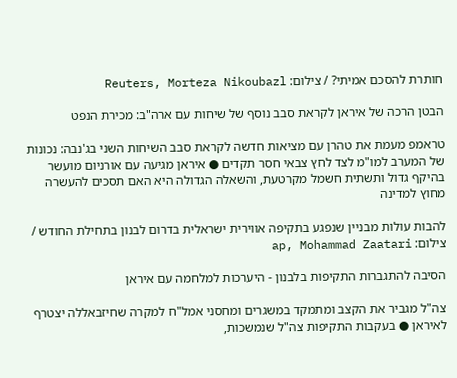חותרת להסכם אמיתי? / צילום: Reuters, Morteza Nikoubazl

הבטן הרכה של איראן לקראת סבב נוסף של שיחות עם ארה"ב: מכירת הנפט

טראמפ מעמת את טהרן עם מציאות חדשה לקראת סבב השיחות השני בג'נבה: נכונות של המערב למו"מ לצד לחץ צבאי חסר תקדים ● איראן מגיעה עם אורניום מועשר בהיקף גדול ותשתית חשמל מקרטעת, והשאלה הגדולה היא האם תסכים להעשרה מחוץ למדינה

להבות עולות מבניין שנפגע בתקיפה אווירית ישראלית בדרום לבנון בתחילת החודש / צילום: ap, Mohammad Zaatari

הסיבה להתגברות התקיפות בלבנון - היערכות למלחמה עם איראן

צה"ל מגביר את הקצב ומתמקד במשגרים ומחסני אמל"ח למקרה שחיזבאללה יצטרף לאיראן ● בעקבות התקיפות צה"ל שנמשכות,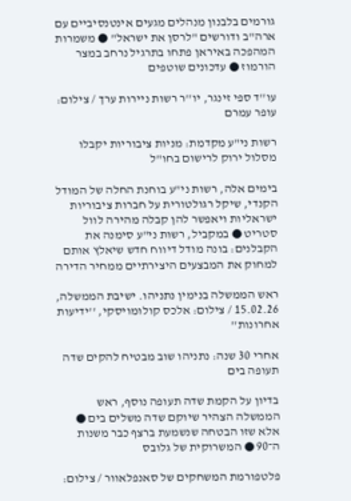גורמים בלבנון מנהלים מגעים אינטנסיביים עם ארה"ב ודורשים "לרסן את ישראל" ● משמרות המהפכה באיראן פתחו בתרגיל נרחב במצר הורמוז ● עדכונים שוטפים

עו''ד ספי זינגר, יו''ר רשות ניירות ערך / צילום: עופר עמרם

רשות ני"ע מקדמת: מניות ציבוריות יקבלו מסלול ירוק לרישום בחו"ל

בימים אלה, רשות ני"ע בוחנת החלה של המודל הקנדי, שיקל רגולטורית על חברות ציבוריות ישראליות ויאפשר להן קבלה מהירה לוול סטריט ● במקביל, רשות ני"ע סימנה את הקבלנים: בונה מודל דיווח חדש שיאלץ אותם למחוק את המבצעים היצירתיים ממחיר הדירה

ראש הממשלה בנימין נתניהו. ישיבת הממשלה, 15.02.26 / צילום: אלכס קולומויסקי, ''ידיעות אחרונות''

אחרי 30 שנה: נתניהו שוב מבטיח להקים שדה תעופה בים

בדיון על הקמת שדה תעופה נוסף, ראש הממשלה הצהיר שיוקם שדה משלים בים ● אלא שזו הבטחה שנשמעת ברצף כבר משנות ה־90 ● המשרוקית של גלובס

פלטפורמת המשחקים של סאנפלאוור / צילום: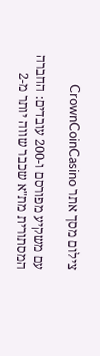צילום מסך אתר CrownCoinCasino

עם משקיע מפורסם ו-200 עובדים: החברה המסתורית מת"א שכבר שווה יותר מ-2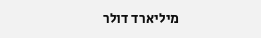מיליארד דולר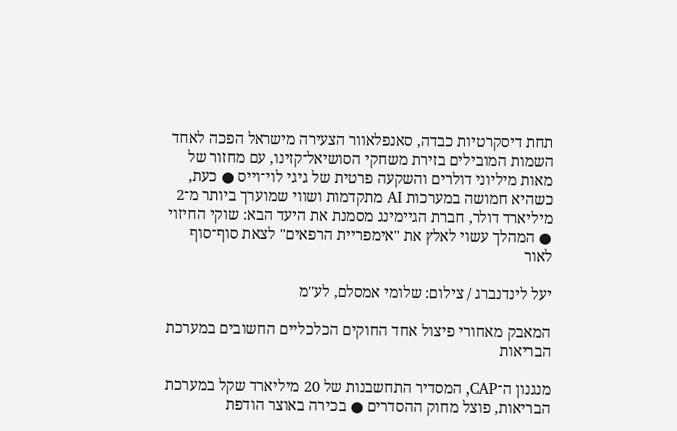תחת דיסקרטיות כבדה, סאנפלאוור הצעירה מישראל הפכה לאחד השמות המובילים בזירת משחקי הסושיאל־קזינו, עם מחזור של מאות מיליוני דולרים והשקעה פרטית של גיגי לוי־וייס ● כעת, כשהיא חמושה במערכות AI מתקדמות ושווי שמוערך ביותר מ־2 מיליארד דולר, חברת הגיימינג מסמנת את היעד הבא: שוקי החיזוי ● המהלך עשוי לאלץ את "אימפריית הרפאים" לצאת סוף־סוף לאור

יעל לינדנברג / צילום: שלומי אמסלם, לע''מ

המאבק מאחורי פיצול אחד החוקים הכלכליים החשובים במערכת הבריאות

מנגנון ה־CAP, המסדיר התחשבנות של 20 מיליארד שקל במערכת הבריאות, פוצל מחוק ההסדרים ● בכירה באוצר הודפת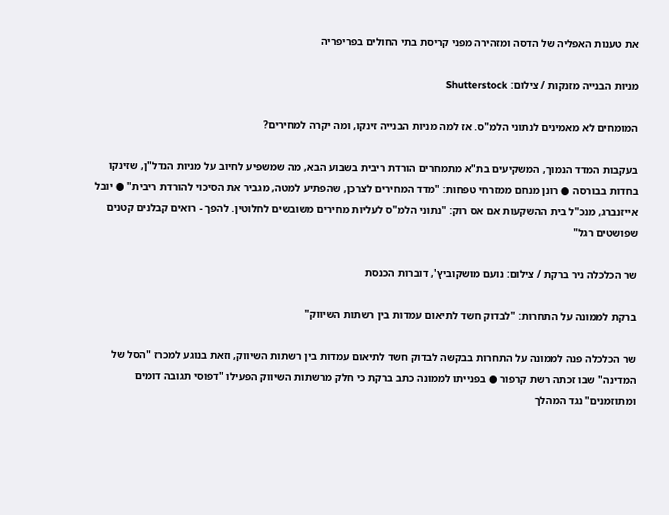את טענות האפליה של הדסה ומזהירה מפני קריסת בתי החולים בפריפריה

מניות הבנייה מזנקות / צילום: Shutterstock

המומחים לא מאמינים לנתוני הלמ"ס. אז למה מניות הבנייה זינקו, ומה יקרה למחירים?

בעקבות המדד הנמוך, המשקיעים בת"א מתמחרים הורדת ריבית בשבוע הבא, מה שמשפיע לחיוב על מניות הנדל"ן, שזינקו בחדות בבורסה ● רונן מנחם ממזרחי טפחות: "מדד המחירים לצרכן, שהפתיע למטה, מגביר את הסיכוי להורדת ריבית" ● יובל אייזנברג, מנכ"ל בית ההשקעות אם אס רוק: "נתוני הלמ"ס לעליות מחירים משובשים לחלוטין. להפך - רואים קבלנים קטנים שפושטים רגל"

שר הכלכלה ניר ברקת / צילום: נועם מושקוביץ', דוברות הכנסת

ברקת לממונה על התחרות: "לבדוק חשד לתיאום עמדות בין רשתות השיווק"

שר הכלכלה פנה לממונה על התחרות בבקשה לבדוק חשד לתיאום עמדות בין רשתות השיווק, וזאת בנוגע למכרז "הסל של המדינה" שבו זכתה רשת קרפור ● בפנייתו לממונה כתב ברקת כי חלק מרשתות השיווק הפעילו "דפוסי תגובה דומים ומתוזמנים" נגד המהלך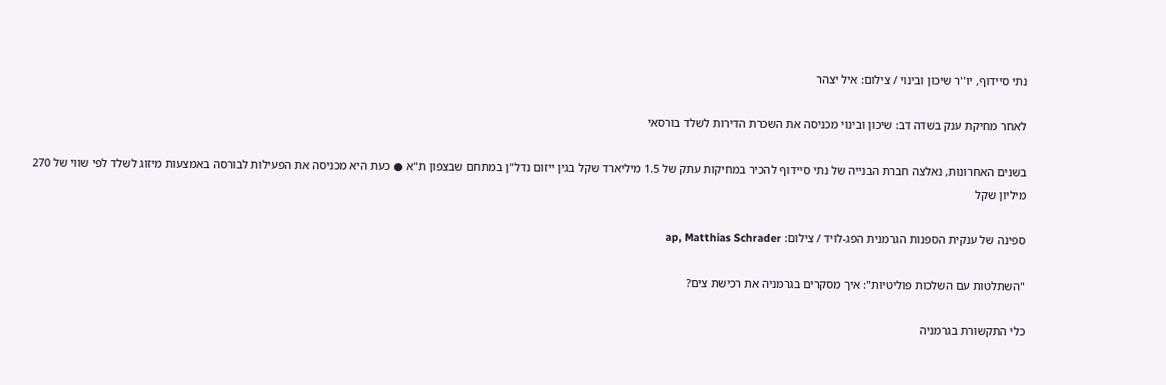נתי סיידוף, יו''ר שיכון ובינוי / צילום: איל יצהר

לאחר מחיקת ענק בשדה דב: שיכון ובינוי מכניסה את השכרת הדירות לשלד בורסאי

בשנים האחרונות, נאלצה חברת הבנייה של נתי סיידוף להכיר במחיקות עתק של 1.5 מיליארד שקל בגין ייזום נדל"ן במתחם שבצפון ת"א ● כעת היא מכניסה את הפעילות לבורסה באמצעות מיזוג לשלד לפי שווי של 270 מיליון שקל

ספינה של ענקית הספנות הגרמנית הפג-לויד / צילום: ap, Matthias Schrader

"השתלטות עם השלכות פוליטיות": איך מסקרים בגרמניה את רכישת צים?

כלי התקשורת בגרמניה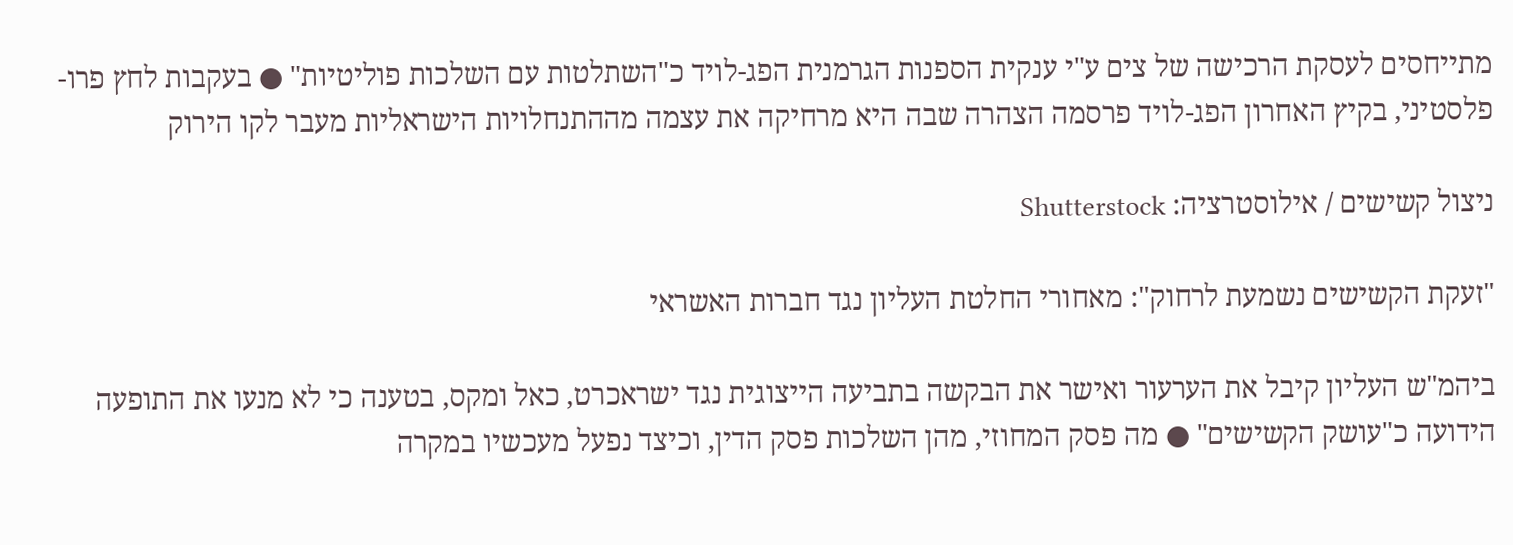מתייחסים לעסקת הרכישה של צים ע"י ענקית הספנות הגרמנית הפג-לויד כ"השתלטות עם השלכות פוליטיות" ● בעקבות לחץ פרו-פלסטיני, בקיץ האחרון הפג-לויד פרסמה הצהרה שבה היא מרחיקה את עצמה מההתנחלויות הישראליות מעבר לקו הירוק

ניצול קשישים / אילוסטרציה: Shutterstock

"זעקת הקשישים נשמעת לרחוק": מאחורי החלטת העליון נגד חברות האשראי

ביהמ"ש העליון קיבל את הערעור ואישר את הבקשה בתביעה הייצוגית נגד ישראכרט, כאל ומקס, בטענה כי לא מנעו את התופעה הידועה כ"עושק הקשישים" ● מה פסק המחוזי, מהן השלכות פסק הדין, וכיצד נפעל מעכשיו במקרה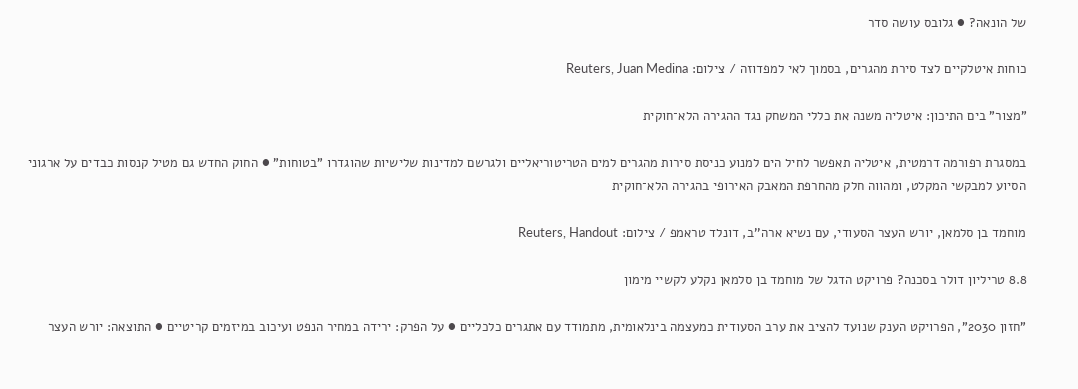של הונאה? ● גלובס עושה סדר

כוחות איטלקיים לצד סירת מהגרים, בסמוך לאי למפדוזה / צילום: Reuters, Juan Medina

"מצור" בים התיכון: איטליה משנה את כללי המשחק נגד ההגירה הלא־חוקית

במסגרת רפורמה דרמטית, איטליה תאפשר לחיל הים למנוע כניסת סירות מהגרים למים הטריטוריאליים ולגרשם למדינות שלישיות שהוגדרו "בטוחות" ● החוק החדש גם מטיל קנסות כבדים על ארגוני הסיוע למבקשי המקלט, ומהווה חלק מהחרפת המאבק האירופי בהגירה הלא־חוקית

מוחמד בן סלמאן, יורש העצר הסעודי, עם נשיא ארה''ב, דונלד טראמפ / צילום: Reuters, Handout

8.8 טריליון דולר בסכנה? פרויקט הדגל של מוחמד בן סלמאן נקלע לקשיי מימון

"חזון 2030", הפרויקט הענק שנועד להציב את ערב הסעודית כמעצמה בינלאומית, מתמודד עם אתגרים כלכליים ● על הפרק: ירידה במחיר הנפט ועיכוב במיזמים קריטיים ● התוצאה: יורש העצר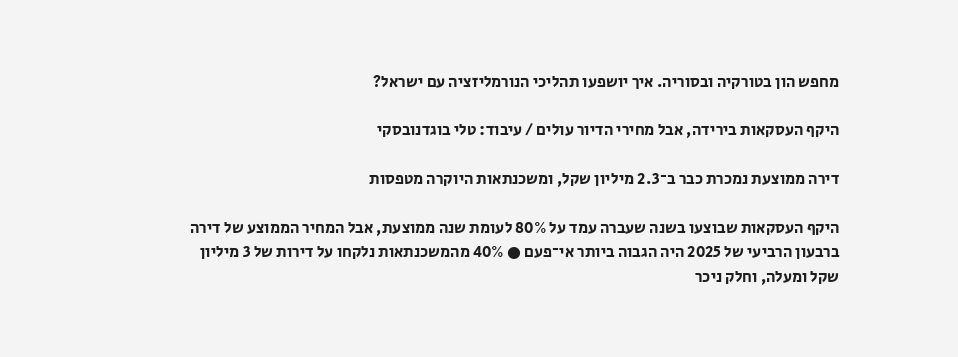מחפש הון בטורקיה ובסוריה. איך יושפעו תהליכי הנורמליזציה עם ישראל?

היקף העסקאות בירידה, אבל מחירי הדיור עולים / עיבוד: טלי בוגדנובסקי

דירה ממוצעת נמכרת כבר ב־2.3 מיליון שקל, ומשכנתאות היוקרה מטפסות

היקף העסקאות שבוצעו בשנה שעברה עמד על 80% לעומת שנה ממוצעת, אבל המחיר הממוצע של דירה ברבעון הרביעי של 2025 היה הגבוה ביותר אי־פעם ● 40% מהמשכנתאות נלקחו על דירות של 3 מיליון שקל ומעלה, וחלק ניכר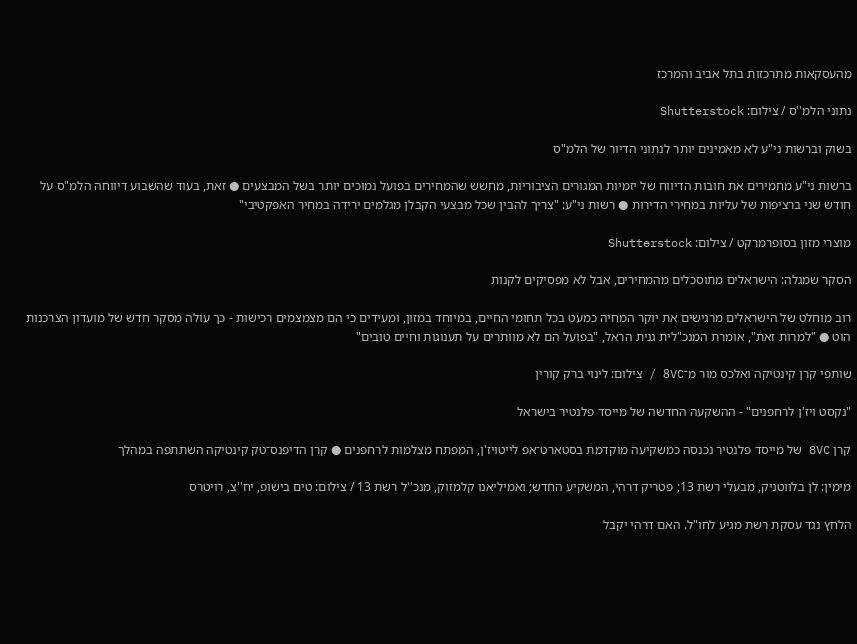מהעסקאות מתרכזות בתל אביב והמרכז

נתוני הלמ''ס / צילום: Shutterstock

בשוק וברשות ני"ע לא מאמינים יותר לנתוני הדיור של הלמ"ס

ברשות ני"ע מחמירים את חובות הדיווח של יזמיות המגורים הציבוריות, מחשש שהמחירים בפועל נמוכים יותר בשל המבצעים ● זאת, בעוד שהשבוע דיווחה הלמ"ס על חודש שני ברציפות של עליות במחירי הדירות ● רשות ני"ע: "צריך להבין שכל מבצעי הקבלן מגלמים ירידה במחיר האפקטיבי"

מוצרי מזון בסופרמרקט / צילום: Shutterstock

הסקר שמגלה: הישראלים מתוסכלים מהמחירים, אבל לא מפסיקים לקנות

רוב מוחלט של הישראלים מרגישים את יוקר המחיה כמעט בכל תחומי החיים, במיוחד במזון, ומעידים כי הם מצמצמים רכישות - כך עולה מסקר חדש של מועדון הצרכנות הוט ● "למרות זאת", אומרת המנכ"לית גנית הראל, "בפועל הם לא מוותרים על תענוגות וחיים טובים"

שותפי קרן קינטיקה ואלכס מור מ־8VC / צילום: לינוי ברק קורין

"נקסט ויז'ן לרחפנים" - ההשקעה החדשה של מייסד פלנטיר בישראל

קרן 8VC של מייסד פלנטיר נכנסה כמשקיעה מוקדמת בסטארט־אפ לייטויז'ן, המפתח מצלמות לרחפנים ● קרן הדיפנס־טק קינטיקה השתתפה במהלך

מימין: לן בלווטניק, מבעלי רשת 13; פטריק דרהי, המשקיע החדש; ואמיליאנו קלמזוק, מנכ''ל רשת 13 / צילום: טים בישופ, יח''צ, רויטרס

הלחץ נגד עסקת רשת מגיע לחו"ל. האם דרהי יקבל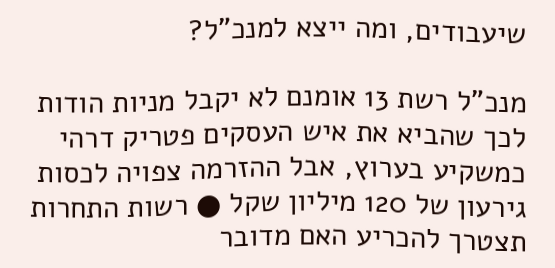שיעבודים, ומה ייצא למנכ"ל?

מנכ"ל רשת 13 אומנם לא יקבל מניות הודות לכך שהביא את איש העסקים פטריק דרהי כמשקיע בערוץ, אבל ההזרמה צפויה לכסות גירעון של 120 מיליון שקל ● רשות התחרות תצטרך להכריע האם מדובר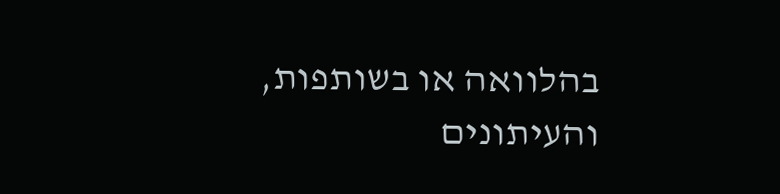בהלוואה או בשותפות, והעיתונים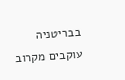בבריטניה עוקבים מקרוב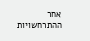אחר ההתרחשויות